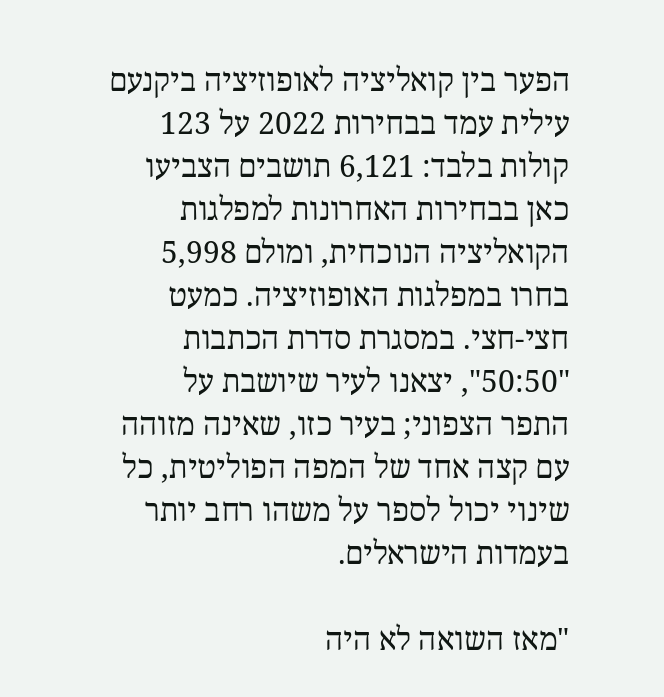הפער בין קואליציה לאופוזיציה ביקנעם עילית עמד בבחירות 2022 על 123 קולות בלבד: 6,121 תושבים הצביעו כאן בבחירות האחרונות למפלגות הקואליציה הנוכחית, ומולם 5,998 בחרו במפלגות האופוזיציה. כמעט חצי-חצי. במסגרת סדרת הכתבות "50:50", יצאנו לעיר שיושבת על התפר הצפוני; בעיר כזו, שאינה מזוהה עם קצה אחד של המפה הפוליטית, כל שינוי יכול לספר על משהו רחב יותר בעמדות הישראלים.

"מאז השואה לא היה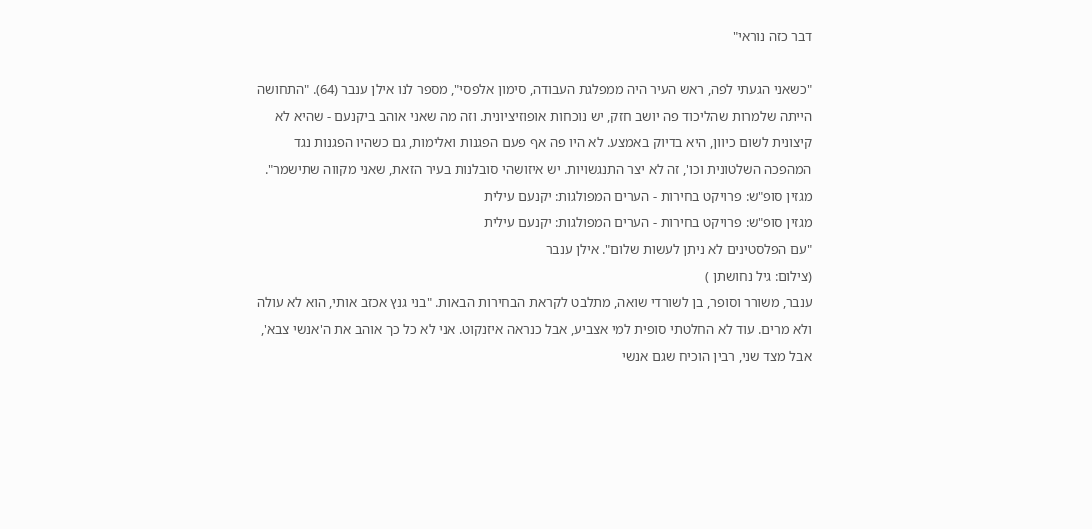דבר כזה נוראי"

"כשאני הגעתי לפה, ראש העיר היה ממפלגת העבודה, סימון אלפסי", מספר לנו אילן ענבר (64). "התחושה הייתה שלמרות שהליכוד פה יושב חזק, יש נוכחות אופוזיציונית. וזה מה שאני אוהב ביקנעם - שהיא לא קיצונית לשום כיוון, היא בדיוק באמצע. לא היו פה אף פעם הפגנות ואלימות, גם כשהיו הפגנות נגד המהפכה השלטונית וכו', זה לא יצר התנגשויות. יש איזושהי סובלנות בעיר הזאת, שאני מקווה שתישמר".
מגזין סופ"ש: פרויקט בחירות - הערים המפולגות: יקנעם עילית
מגזין סופ"ש: פרויקט בחירות - הערים המפולגות: יקנעם עילית
"עם הפלסטינים לא ניתן לעשות שלום". אילן ענבר
(צילום: גיל נחושתן )
ענבר, משורר וסופר, בן לשורדי שואה, מתלבט לקראת הבחירות הבאות. "בני גנץ אכזב אותי, הוא לא עולה ולא מרים. עוד לא החלטתי סופית למי אצביע, אבל כנראה איזנקוט. אני לא כל כך אוהב את ה'אנשי צבא', אבל מצד שני, רבין הוכיח שגם אנשי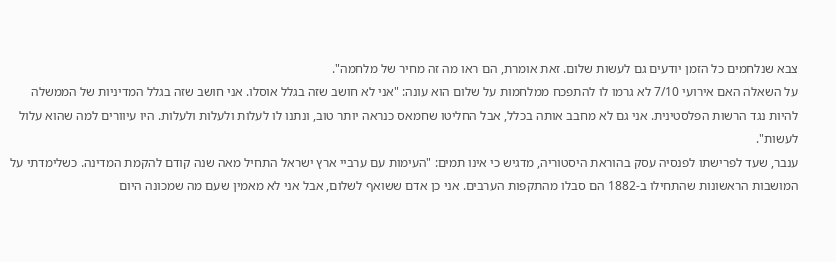צבא שנלחמים כל הזמן יודעים גם לעשות שלום. זאת אומרת, הם ראו מה זה מחיר של מלחמה".
על השאלה האם אירועי 7/10 לא גרמו לו להתפכח ממלחמות על שלום הוא עונה: "אני לא חושב שזה בגלל אוסלו. אני חושב שזה בגלל המדיניות של הממשלה להיות נגד הרשות הפלסטינית. אני גם לא מחבב אותה בכלל, אבל החליטו שחמאס כנראה יותר טוב, ונתנו לו לעלות ולעלות ולעלות. היו עיוורים למה שהוא עלול לעשות".
ענבר, שעד לפרישתו לפנסיה עסק בהוראת היסטוריה, מדגיש כי אינו תמים: "העימות עם ערביי ארץ ישראל התחיל מאה שנה קודם להקמת המדינה. כשלימדתי על המושבות הראשונות שהתחילו ב-1882 הם סבלו מהתקפות הערבים. אני כן אדם ששואף לשלום, אבל אני לא מאמין שעם מה שמכונה היום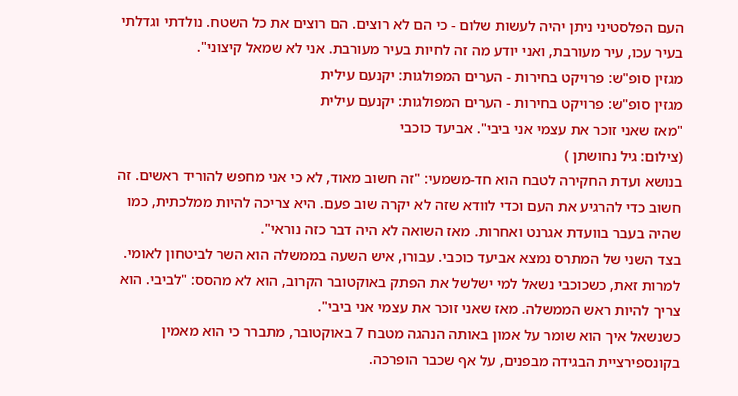העם הפלסטיני ניתן יהיה לעשות שלום - כי הם לא רוצים. הם רוצים את כל השטח. נולדתי וגדלתי בעיר עכו, עיר מעורבת, ואני יודע מה זה לחיות בעיר מעורבת. אני לא שמאל קיצוני".
מגזין סופ"ש: פרויקט בחירות - הערים המפולגות: יקנעם עילית
מגזין סופ"ש: פרויקט בחירות - הערים המפולגות: יקנעם עילית
"מאז שאני זוכר את עצמי אני ביבי". אביעד כוכבי
(צילום: גיל נחושתן )
בנושא ועדת החקירה לטבח הוא חד-משמעי: "זה חשוב מאוד, לא כי אני מחפש להוריד ראשים. זה חשוב כדי להרגיע את העם וכדי לוודא שזה לא יקרה שוב פעם. היא צריכה להיות ממלכתית, כמו שהיה בעבר בוועדת אגרנט ואחרות. מאז השואה לא היה דבר כזה נוראי".
בצד השני של המתרס נמצא אביעד כוכבי. עבורו, איש השעה בממשלה הוא השר לביטחון לאומי. למרות זאת, כשכוכבי נשאל למי ישלשל את הפתק באוקטובר הקרוב, הוא לא מהסס: "לביבי. הוא צריך להיות ראש הממשלה. מאז שאני זוכר את עצמי אני ביבי".
כשנשאל איך הוא שומר על אמון באותה הנהגה מטבח 7 באוקטובר, מתברר כי הוא מאמין בקונספירציית הבגידה מבפנים, על אף שכבר הופרכה.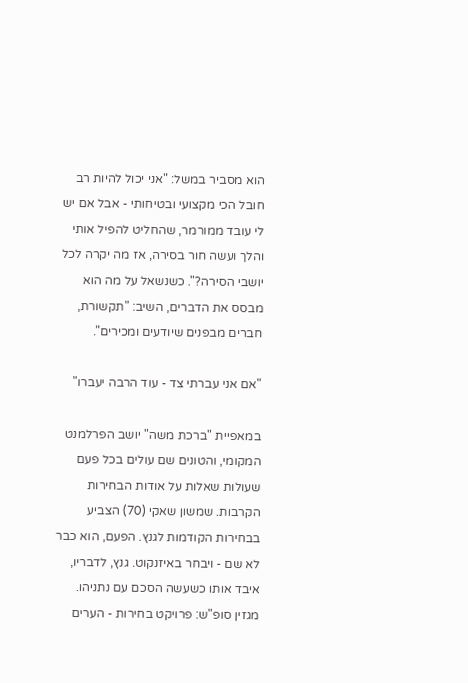הוא מסביר במשל: "אני יכול להיות רב חובל הכי מקצועי ובטיחותי - אבל אם יש לי עובד ממורמר, שהחליט להפיל אותי והלך ועשה חור בסירה, אז מה יקרה לכל יושבי הסירה?". כשנשאל על מה הוא מבסס את הדברים, השיב: "תקשורת, חברים מבפנים שיודעים ומכירים".

"אם אני עברתי צד - עוד הרבה יעברו"

במאפיית "ברכת משה" יושב הפרלמנט המקומי, והטונים שם עולים בכל פעם שעולות שאלות על אודות הבחירות הקרבות. שמשון שאקי (70) הצביע בבחירות הקודמות לגנץ. הפעם, הוא כבר לא שם - ויבחר באיזנקוט. גנץ, לדבריו, איבד אותו כשעשה הסכם עם נתניהו.
מגזין סופ"ש: פרויקט בחירות - הערים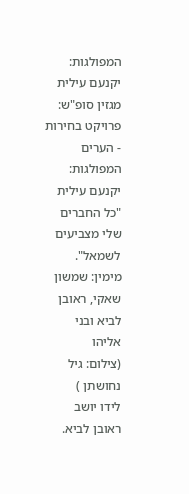המפולגות: יקנעם עילית
מגזין סופ"ש: פרויקט בחירות - הערים המפולגות: יקנעם עילית
"כל החברים שלי מצביעים לשמאל". מימין: שמשון שאקי, ראובן לביא ובני אליהו
(צילום: גיל נחושתן )
לידו יושב ראובן לביא.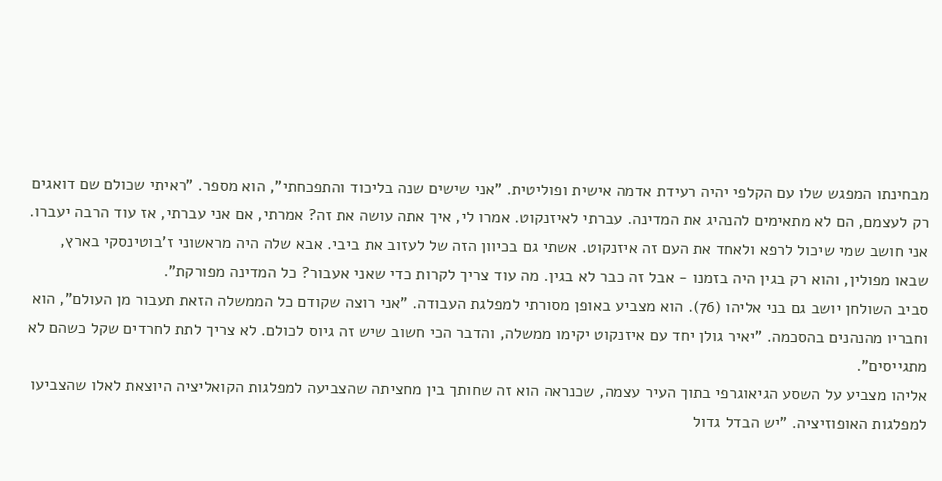מבחינתו המפגש שלו עם הקלפי יהיה רעידת אדמה אישית ופוליטית. "אני שישים שנה בליכוד והתפכחתי", הוא מספר. "ראיתי שכולם שם דואגים רק לעצמם, הם לא מתאימים להנהיג את המדינה. עברתי לאיזנקוט. אמרו לי, איך אתה עושה את זה? אמרתי, אם אני עברתי, אז עוד הרבה יעברו. אני חושב שמי שיכול לרפא ולאחד את העם זה איזנקוט. אשתי גם בכיוון הזה של לעזוב את ביבי. אבא שלה היה מראשוני ז'בוטינסקי בארץ, שבאו מפולין, והוא רק בגין היה בזמנו - אבל זה כבר לא בגין. מה עוד צריך לקרות כדי שאני אעבור? כל המדינה מפורקת".
סביב השולחן יושב גם בני אליהו (76). הוא מצביע באופן מסורתי למפלגת העבודה. "אני רוצה שקודם כל הממשלה הזאת תעבור מן העולם", הוא וחבריו מהנהנים בהסכמה. "יאיר גולן יחד עם איזנקוט יקימו ממשלה, והדבר הכי חשוב שיש זה גיוס לכולם. לא צריך לתת לחרדים שקל כשהם לא מתגייסים".
אליהו מצביע על השסע הגיאוגרפי בתוך העיר עצמה, שכנראה הוא זה שחותך בין מחציתה שהצביעה למפלגות הקואליציה היוצאת לאלו שהצביעו למפלגות האופוזיציה. "יש הבדל גדול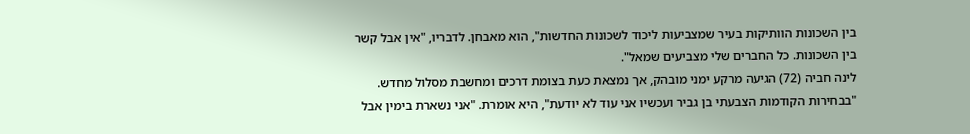בין השכונות הוותיקות בעיר שמצביעות ליכוד לשכונות החדשות", הוא מאבחן. לדבריו, "אין אבל קשר בין השכונות. כל החברים שלי מצביעים שמאל".
לינה חביה (72) הגיעה מרקע ימני מובהק, אך נמצאת כעת בצומת דרכים ומחשבת מסלול מחדש. "בבחירות הקודמות הצבעתי בן גביר ועכשיו אני עוד לא יודעת", היא אומרת. "אני נשארת בימין אבל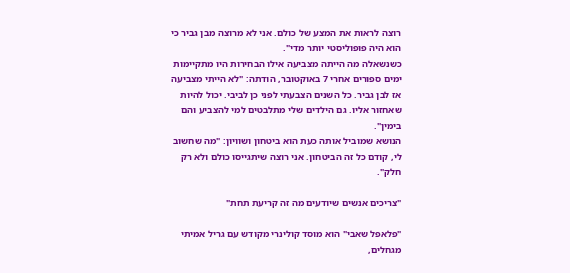רוצה לראות את המצע של כולם. אני לא מרוצה מבן גביר כי הוא היה פופוליסטי יותר מדי".
כשנשאלה מה הייתה מצביעה אילו הבחירות היו מתקיימות ימים ספורים אחרי 7 באוקטובר, הודתה: "לא הייתי מצביעה אז לבן גביר. כל השנים הצבעתי לפני כן לביבי. יכול להיות שאחזור אליו. גם הילדים שלי מתלבטים למי להצביע והם בימין".
הנושא שמוביל אותה כעת הוא ביטחון ושוויון: "מה שחשוב לי, קודם כל זה הביטחון. אני רוצה שיתגייסו כולם ולא רק חלק".

"צריכים אנשים שיודעים מה זה קריעת תחת"

"פלאפל שאבי" הוא מוסד קולינרי מקודש עם גריל אמיתי מגחלים,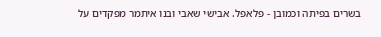בשרים בפיתה וכמובן - פלאפל. אבישי שאבי ובנו איתמר מפקדים על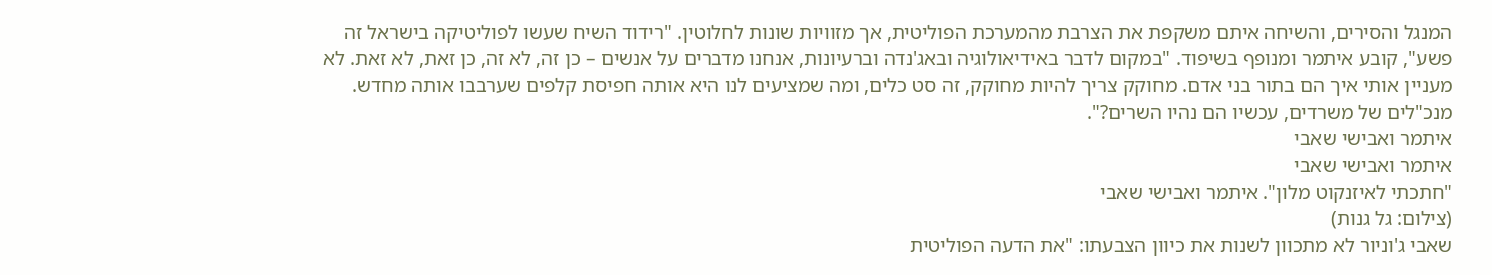המנגל והסירים, והשיחה איתם משקפת את הצרבת מהמערכת הפוליטית, אך מזוויות שונות לחלוטין. "רידוד השיח שעשו לפוליטיקה בישראל זה פשע", קובע איתמר ומנופף בשיפוד. "במקום לדבר באידיאולוגיה ובאג'נדה וברעיונות, אנחנו מדברים על אנשים – כן זה, לא זה, כן זאת, לא זאת. לא מעניין אותי איך הם בתור בני אדם. מחוקק צריך להיות מחוקק, זה סט כלים, ומה שמציעים לנו היא אותה חפיסת קלפים שערבבו אותה מחדש. מנכ"לים של משרדים, עכשיו הם נהיו השרים?".
איתמר ואבישי שאבי
איתמר ואבישי שאבי
"חתכתי לאיזנקוט מלון". איתמר ואבישי שאבי
(צילום: גל גנות)
שאבי ג'וניור לא מתכוון לשנות את כיוון הצבעתו: "את הדעה הפוליטית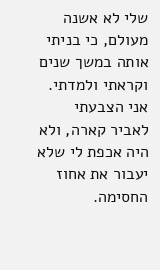שלי לא אשנה מעולם, כי בניתי אותה במשך שנים וקראתי ולמדתי. אני הצבעתי לאביר קארה, ולא היה אכפת לי שלא יעבור את אחוז החסימה.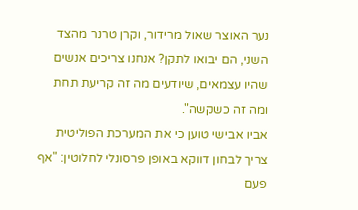נער האוצר שאול מרידור, וקרן טרנר מהצד השני, הם יבואו לתקן? אנחנו צריכים אנשים שהיו עצמאים, שיודעים מה זה קריעת תחת ומה זה כשקשה".
אביו אבישי טוען כי את המערכת הפוליטית צריך לבחון דווקא באופן פרסונלי לחלוטין: "אף פעם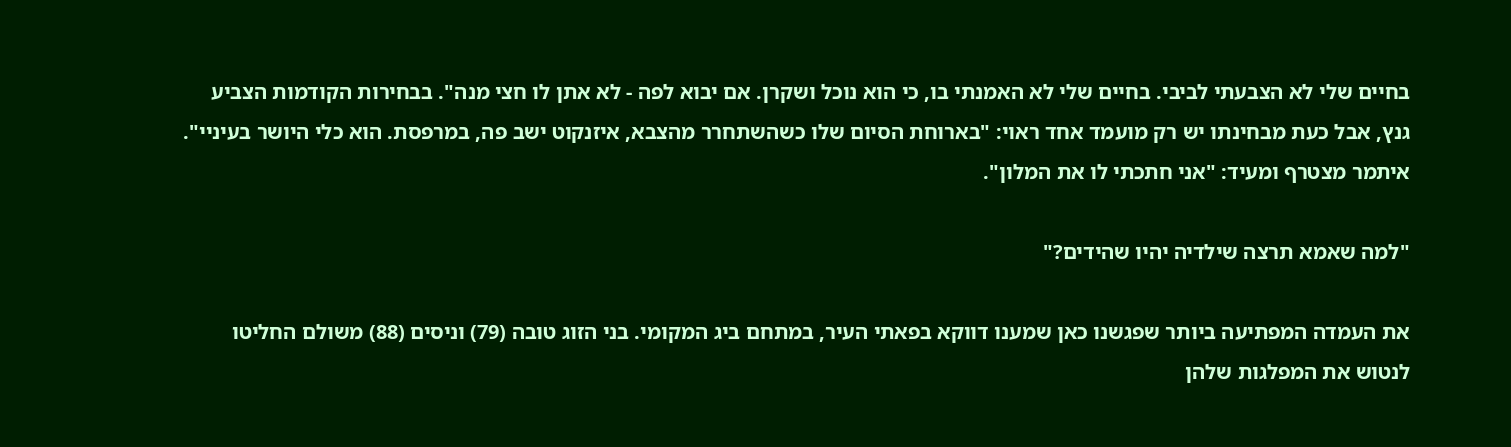בחיים שלי לא הצבעתי לביבי. בחיים שלי לא האמנתי בו, כי הוא נוכל ושקרן. אם יבוא לפה - לא אתן לו חצי מנה". בבחירות הקודמות הצביע גנץ, אבל כעת מבחינתו יש רק מועמד אחד ראוי: "בארוחת הסיום שלו כשהשתחרר מהצבא, איזנקוט ישב פה, במרפסת. הוא כלי היושר בעיניי".
איתמר מצטרף ומעיד: "אני חתכתי לו את המלון".

"למה שאמא תרצה שילדיה יהיו שהידים?"

את העמדה המפתיעה ביותר שפגשנו כאן שמענו דווקא בפאתי העיר, במתחם ביג המקומי. בני הזוג טובה (79) וניסים (88) משולם החליטו לנטוש את המפלגות שלהן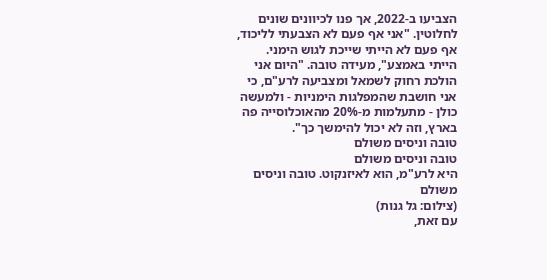הצביעו ב-2022, אך פנו לכיוונים שונים לחלוטין. "אני אף פעם לא הצבעתי לליכוד, אף פעם לא הייתי שייכת לגוש הימני. הייתי באמצע", מעידה טובה. "היום אני הולכת רחוק לשמאל ומצביעה לרע"ם, כי אני חושבת שהמפלגות הימניות - ולמעשה כולן - מתעלמות מ-20% מהאוכלוסייה פה בארץ, וזה לא יכול להימשך כך".
טובה וניסים משולם
טובה וניסים משולם
היא לרע"מ, הוא לאיזנקוט. טובה וניסים משולם
(צילום: גל גנות)
עם זאת,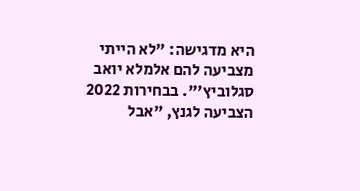היא מדגישה: "לא הייתי מצביעה להם אלמלא יואב סגלוביץ'". בבחירות 2022 הצביעה לגנץ, "אבל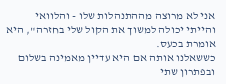אני לא מרוצה מההתנהלות שלו - והלוואי והייתי יכולה למשוך את הקול שלי בחזרה", היא אומרת בכעס.
כששאלנו אותה אם היא עדיין מאמינה בשלום ובפתרון שתי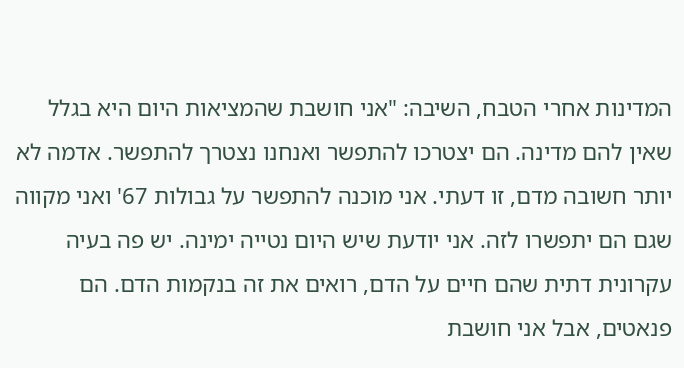המדינות אחרי הטבח, השיבה: "אני חושבת שהמציאות היום היא בגלל שאין להם מדינה. הם יצטרכו להתפשר ואנחנו נצטרך להתפשר. אדמה לא יותר חשובה מדם, זו דעתי. אני מוכנה להתפשר על גבולות 67' ואני מקווה שגם הם יתפשרו לזה. אני יודעת שיש היום נטייה ימינה. יש פה בעיה עקרונית דתית שהם חיים על הדם, רואים את זה בנקמות הדם. הם פנאטים, אבל אני חושבת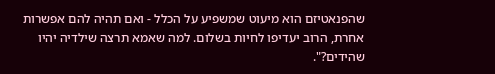שהפנאטיזם הוא מיעוט שמשפיע על הכלל - ואם תהיה להם אפשרות אחרת, הרוב יעדיפו לחיות בשלום. למה שאמא תרצה שילדיה יהיו שהידים?".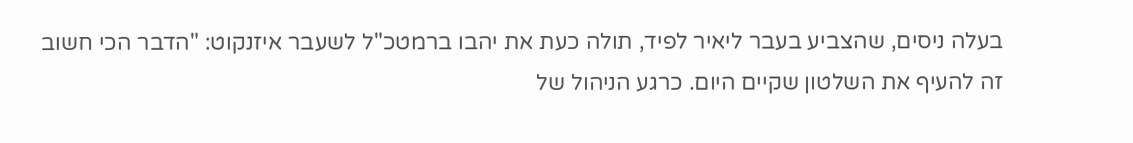בעלה ניסים, שהצביע בעבר ליאיר לפיד, תולה כעת את יהבו ברמטכ"ל לשעבר איזנקוט: "הדבר הכי חשוב זה להעיף את השלטון שקיים היום. כרגע הניהול של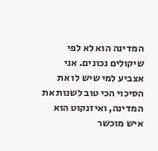המדינה הוא לא לפי שיקולים נכונים. אני אצביע למי שיש לו את הסיכוי הכי טוב לשנות את המדינה, ואיזנקוט הוא איש מוכשר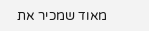מאוד שמכיר את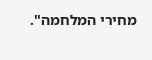מחירי המלחמה".